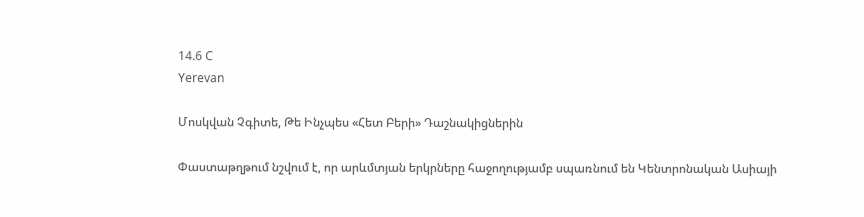14.6 C
Yerevan

Մոսկվան Չգիտե, Թե Ինչպես «Հետ Բերի» Դաշնակիցներին

Փաստաթղթում նշվում է, որ արևմտյան երկրները հաջողությամբ սպառնում են Կենտրոնական Ասիայի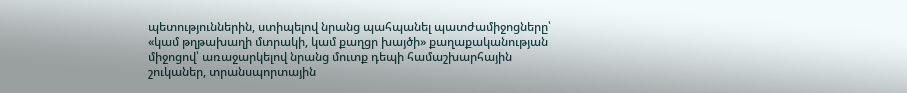պետություններին, ստիպելով նրանց պահպանել պատժամիջոցները՝ «կամ թղթախաղի մտրակի, կամ քաղցր խայծի» քաղաքականության միջոցով՝ առաջարկելով նրանց մուտք դեպի համաշխարհային շուկաներ, տրանսպորտային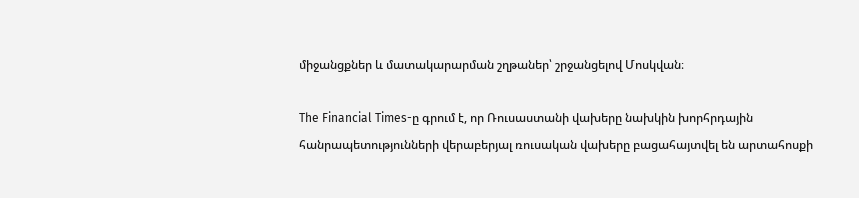միջանցքներ և մատակարարման շղթաներ՝ շրջանցելով Մոսկվան։

The Financial Times-ը գրում է, որ Ռուսաստանի վախերը նախկին խորհրդային հանրապետությունների վերաբերյալ ռուսական վախերը բացահայտվել են արտահոսքի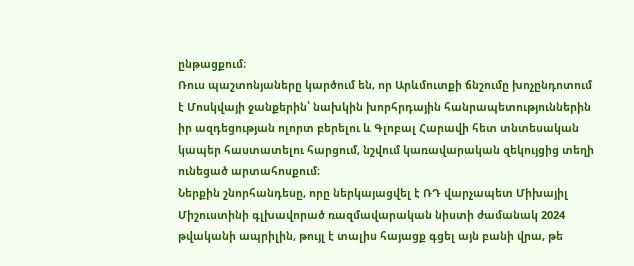ընթացքում։
Ռուս պաշտոնյաները կարծում են, որ Արևմուտքի ճնշումը խոչընդոտում է Մոսկվայի ջանքերին՝ նախկին խորհրդային հանրապետություններին իր ազդեցության ոլորտ բերելու և Գլոբալ Հարավի հետ տնտեսական կապեր հաստատելու հարցում, նշվում կառավարական զեկույցից տեղի ունեցած արտահոսքում։
Ներքին շնորհանդեսը, որը ներկայացվել է ՌԴ վարչապետ Միխայիլ Միշուստինի գլխավորած ռազմավարական նիստի ժամանակ 2024 թվականի ապրիլին, թույլ է տալիս հայացք գցել այն բանի վրա, թե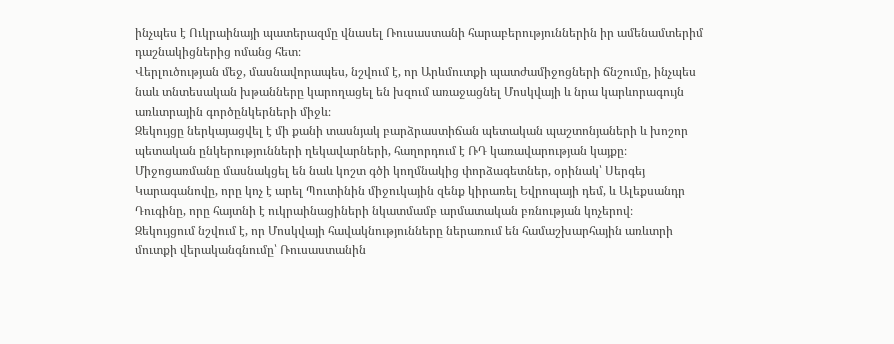ինչպես է Ուկրաինայի պատերազմը վնասել Ռուսաստանի հարաբերություններին իր ամենամտերիմ դաշնակիցներից ոմանց հետ։
Վերլուծության մեջ, մասնավորապես, նշվում է, որ Արևմուտքի պատժամիջոցների ճնշումը, ինչպես նաև տնտեսական խթանները կարողացել են խզում առաջացնել Մոսկվայի և նրա կարևորագույն առևտրային գործընկերների միջև։
Զեկույցը ներկայացվել է մի քանի տասնյակ բարձրաստիճան պետական պաշտոնյաների և խոշոր պետական ընկերությունների ղեկավարների, հաղորդում է ՌԴ կառավարության կայքը։ Միջոցառմանը մասնակցել են նաև կոշտ գծի կողմնակից փորձագետներ, օրինակ՝ Սերգեյ Կարագանովը, որը կոչ է արել Պուտինին միջուկային զենք կիրառել Եվրոպայի դեմ, և Ալեքսանդր Դուգինը, որը հայտնի է ուկրաինացիների նկատմամբ արմատական բռնության կոչերով։
Զեկույցում նշվում է, որ Մոսկվայի հավակնությունները ներառում են համաշխարհային առևտրի մուտքի վերականգնումը՝ Ռուսաստանին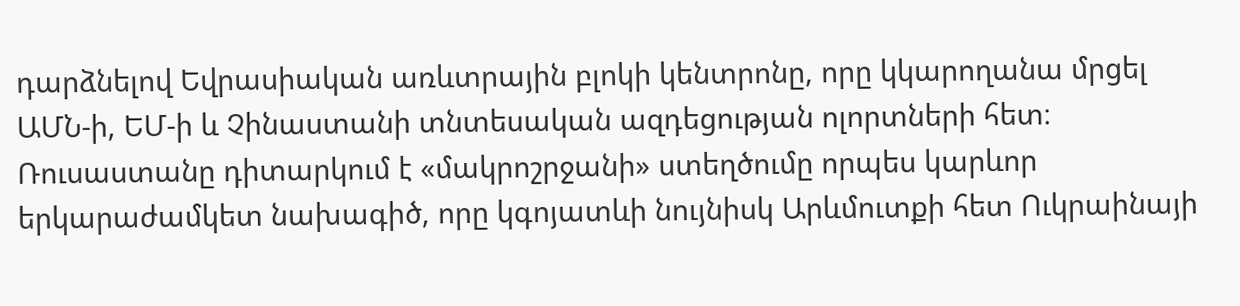դարձնելով Եվրասիական առևտրային բլոկի կենտրոնը, որը կկարողանա մրցել ԱՄՆ‑ի, ԵՄ‑ի և Չինաստանի տնտեսական ազդեցության ոլորտների հետ։
Ռուսաստանը դիտարկում է «մակրոշրջանի» ստեղծումը որպես կարևոր երկարաժամկետ նախագիծ, որը կգոյատևի նույնիսկ Արևմուտքի հետ Ուկրաինայի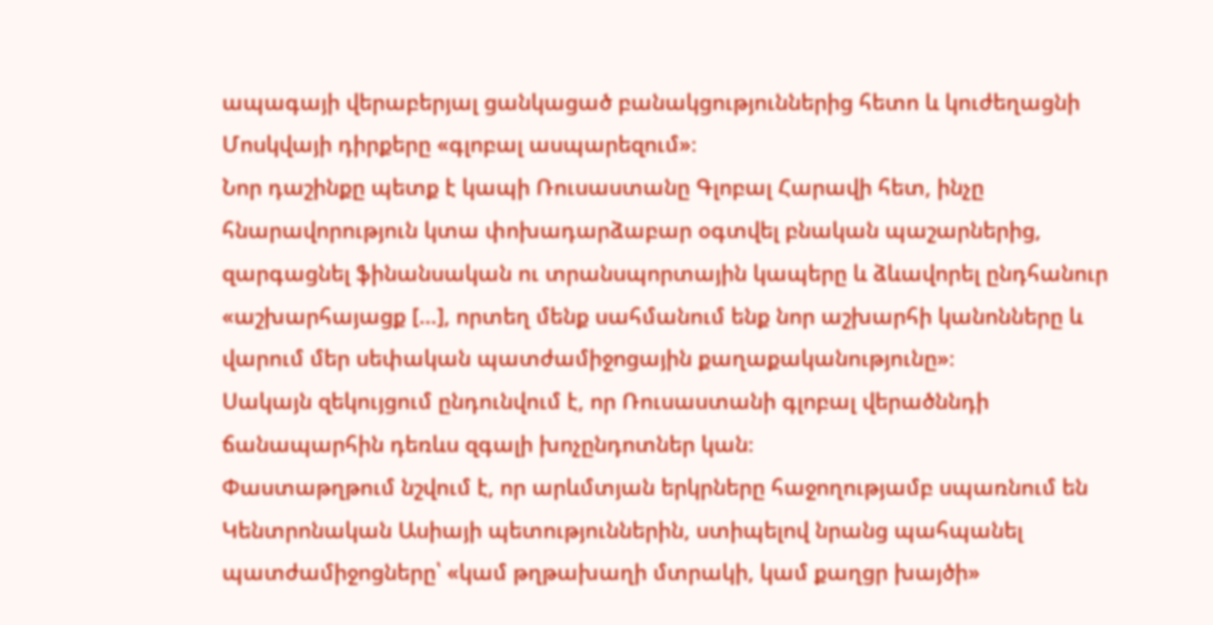ապագայի վերաբերյալ ցանկացած բանակցություններից հետո և կուժեղացնի Մոսկվայի դիրքերը «գլոբալ ասպարեզում»։
Նոր դաշինքը պետք է կապի Ռուսաստանը Գլոբալ Հարավի հետ, ինչը հնարավորություն կտա փոխադարձաբար օգտվել բնական պաշարներից, զարգացնել ֆինանսական ու տրանսպորտային կապերը և ձևավորել ընդհանուր «աշխարհայացք […], որտեղ մենք սահմանում ենք նոր աշխարհի կանոնները և վարում մեր սեփական պատժամիջոցային քաղաքականությունը»։
Սակայն զեկույցում ընդունվում է, որ Ռուսաստանի գլոբալ վերածննդի ճանապարհին դեռևս զգալի խոչընդոտներ կան։
Փաստաթղթում նշվում է, որ արևմտյան երկրները հաջողությամբ սպառնում են Կենտրոնական Ասիայի պետություններին, ստիպելով նրանց պահպանել պատժամիջոցները՝ «կամ թղթախաղի մտրակի, կամ քաղցր խայծի»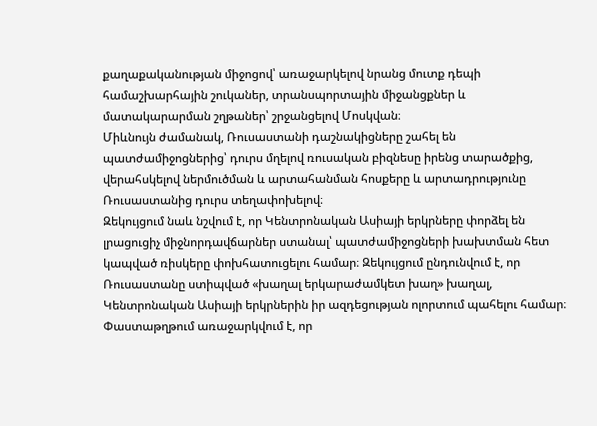քաղաքականության միջոցով՝ առաջարկելով նրանց մուտք դեպի համաշխարհային շուկաներ, տրանսպորտային միջանցքներ և մատակարարման շղթաներ՝ շրջանցելով Մոսկվան։
Միևնույն ժամանակ, Ռուսաստանի դաշնակիցները շահել են պատժամիջոցներից՝ դուրս մղելով ռուսական բիզնեսը իրենց տարածքից, վերահսկելով ներմուծման և արտահանման հոսքերը և արտադրությունը Ռուսաստանից դուրս տեղափոխելով։
Զեկույցում նաև նշվում է, որ Կենտրոնական Ասիայի երկրները փորձել են լրացուցիչ միջնորդավճարներ ստանալ՝ պատժամիջոցների խախտման հետ կապված ռիսկերը փոխհատուցելու համար։ Զեկույցում ընդունվում է, որ Ռուսաստանը ստիպված «խաղալ երկարաժամկետ խաղ» խաղալ, Կենտրոնական Ասիայի երկրներին իր ազդեցության ոլորտում պահելու համար։
Փաստաթղթում առաջարկվում է, որ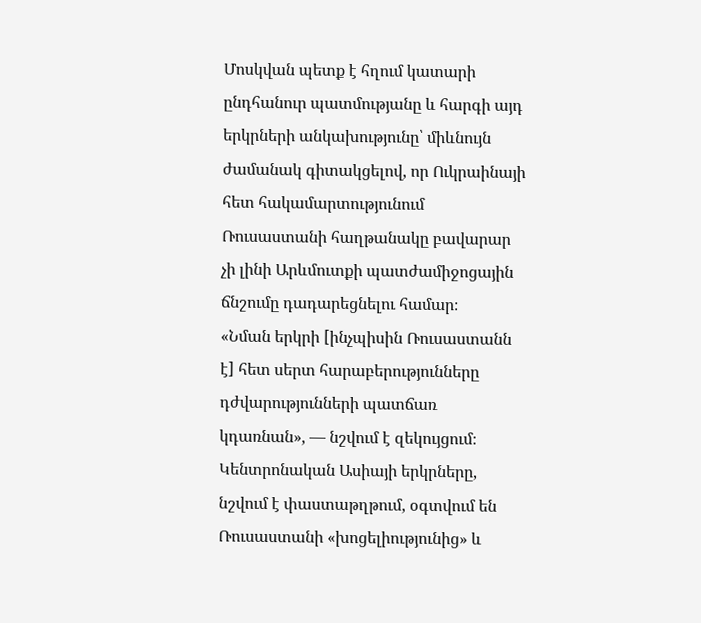Մոսկվան պետք է հղում կատարի ընդհանուր պատմությանը և հարգի այդ երկրների անկախությունը՝ միևնույն ժամանակ գիտակցելով, որ Ուկրաինայի հետ հակամարտությունում Ռուսաստանի հաղթանակը բավարար չի լինի Արևմուտքի պատժամիջոցային ճնշումը դադարեցնելու համար։
«Նման երկրի [ինչպիսին Ռուսաստանն է] հետ սերտ հարաբերությունները դժվարությունների պատճառ կդառնան», — նշվում է զեկույցում։
Կենտրոնական Ասիայի երկրները, նշվում է փաստաթղթում, օգտվում են Ռուսաստանի «խոցելիությունից» և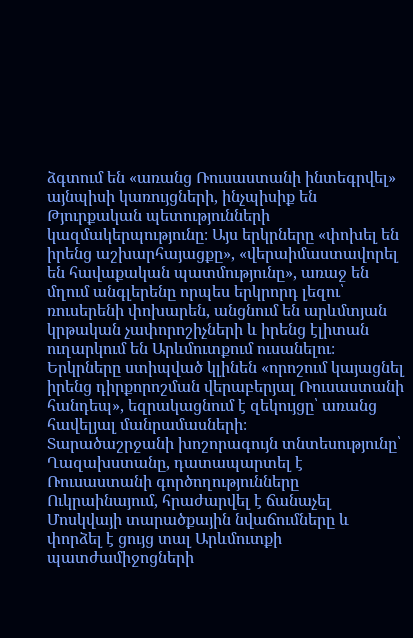ձգտում են «առանց Ռուսաստանի ինտեգրվել» այնպիսի կառույցների, ինչպիսիք են Թյուրքական պետությունների կազմակերպությունը։ Այս երկրները «փոխել են իրենց աշխարհայացքը», «վերաիմաստավորել են հավաքական պատմությունը», առաջ են մղում անգլերենը որպես երկրորդ լեզու՝ ռուսերենի փոխարեն, անցնում են արևմտյան կրթական չափորոշիչների և իրենց էլիտան ուղարկում են Արևմուտքում ուսանելու։
Երկրները ստիպված կլինեն «որոշում կայացնել իրենց դիրքորոշման վերաբերյալ Ռուսաստանի հանդեպ», եզրակացնում է զեկույցը՝ առանց հավելյալ մանրամասների։
Տարածաշրջանի խոշորագույն տնտեսությունը՝ Ղազախստանը, դատապարտել է Ռուսաստանի գործողությունները Ուկրաինայում, հրաժարվել է ճանաչել Մոսկվայի տարածքային նվաճումները և փորձել է ցույց տալ Արևմուտքի պատժամիջոցների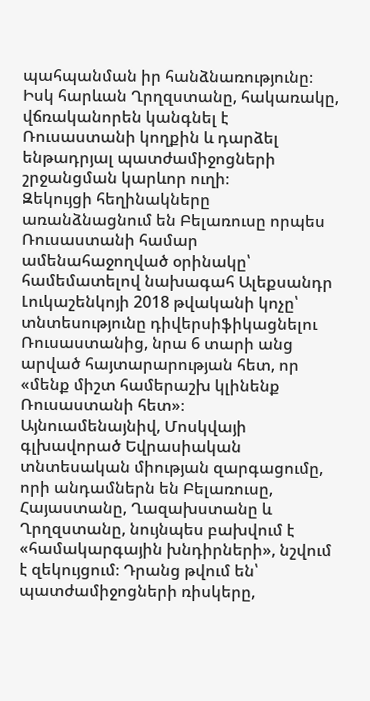պահպանման իր հանձնառությունը։ Իսկ հարևան Ղրղզստանը, հակառակը, վճռականորեն կանգնել է Ռուսաստանի կողքին և դարձել ենթադրյալ պատժամիջոցների շրջանցման կարևոր ուղի։
Զեկույցի հեղինակները առանձնացնում են Բելառուսը որպես Ռուսաստանի համար ամենահաջողված օրինակը՝ համեմատելով նախագահ Ալեքսանդր Լուկաշենկոյի 2018 թվականի կոչը՝ տնտեսությունը դիվերսիֆիկացնելու Ռուսաստանից, նրա 6 տարի անց արված հայտարարության հետ, որ «մենք միշտ համերաշխ կլինենք Ռուսաստանի հետ»։
Այնուամենայնիվ, Մոսկվայի գլխավորած Եվրասիական տնտեսական միության զարգացումը, որի անդամներն են Բելառուսը, Հայաստանը, Ղազախստանը և Ղրղզստանը, նույնպես բախվում է «համակարգային խնդիրների», նշվում է զեկույցում։ Դրանց թվում են՝ պատժամիջոցների ռիսկերը,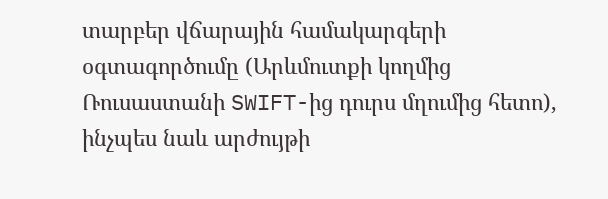տարբեր վճարային համակարգերի օգտագործումը (Արևմուտքի կողմից Ռուսաստանի SWIFT-ից դուրս մղումից հետո), ինչպես նաև արժույթի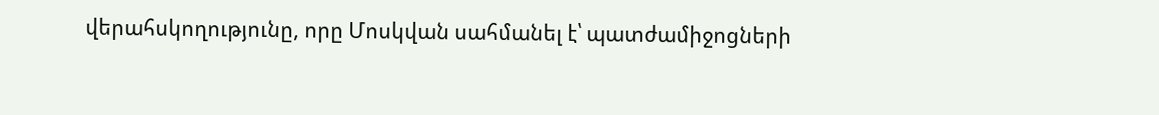վերահսկողությունը, որը Մոսկվան սահմանել է՝ պատժամիջոցների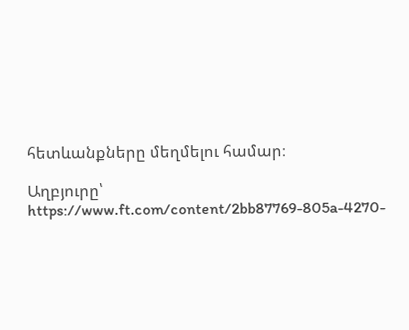հետևանքները մեղմելու համար։

Աղբյուրը՝
https://www.ft.com/content/2bb87769-805a-4270-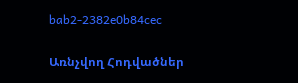bab2-2382e0b84cec

Առնչվող Հոդվածներ